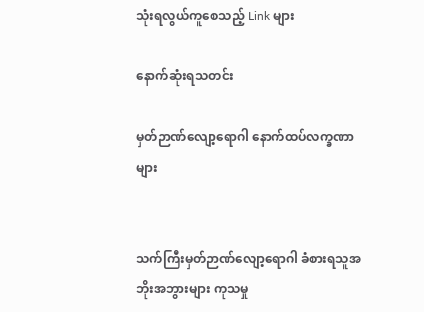သုံးရလွယ်ကူစေသည့် Link များ

နောက်ဆုံးရသတင်း

မှတ်ဉာဏ်လျော့ရောဂါ နောက်ထပ်လက္ခဏာများ


သက်ကြီးမှတ်ဉာဏ်လျော့ရောဂါ ခံစားရသူအဘိုးအဘွားများ ကုသမှု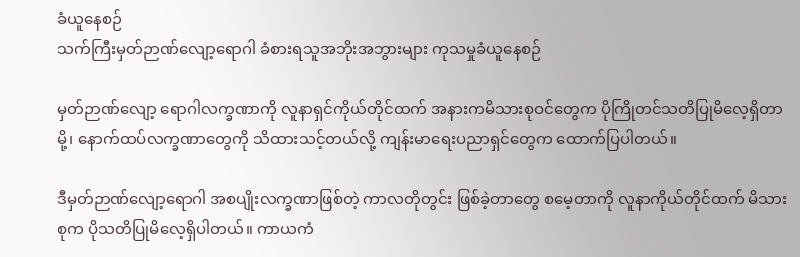ခံယူနေစဉ်
သက်ကြီးမှတ်ဉာဏ်လျော့ရောဂါ ခံစားရသူအဘိုးအဘွားများ ကုသမှုခံယူနေစဉ်

မှတ်ဉာဏ်လျော့ ရောဂါလက္ခဏာကို လူနာရှင်ကိုယ်တိုင်ထက် အနားကမိသားစုဝင်တွေက ပိုကြိုတင်သတိပြုမိလေ့ရှိတာမို့၊ နောက်ထပ်လက္ခဏာတွေကို သိထားသင့်တယ်လို့ ကျန်းမာရေးပညာရှင်တွေက ထောက်ပြပါတယ်။

ဒီမှတ်ဉာဏ်လျော့ရောဂါ အစပျိုးလက္ခဏာဖြစ်တဲ့ ကာလတိုတွင်း ဖြစ်ခဲ့တာတွေ စမေ့တာကို လူနာကိုယ်တိုင်ထက် မိသားစုက ပိုသတိပြုမိလေ့ရှိပါတယ်။ ကာယကံ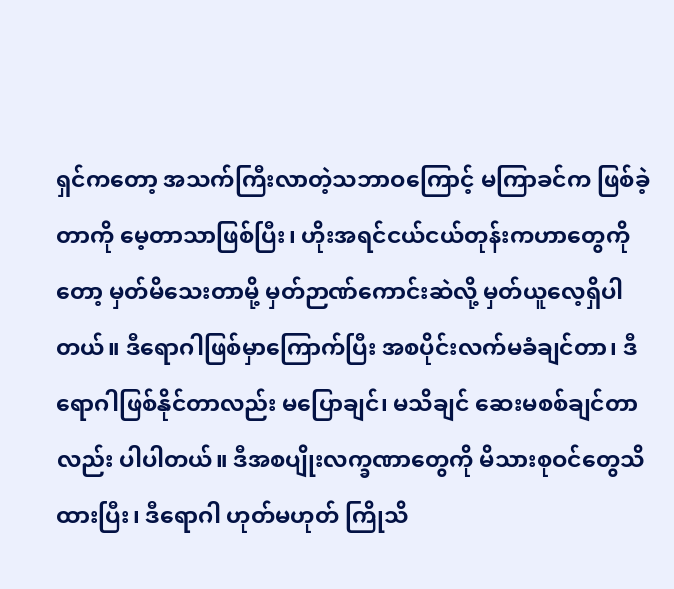ရှင်ကတော့ အသက်ကြီးလာတဲ့သဘာဝကြောင့် မကြာခင်က ဖြစ်ခဲ့တာကို မေ့တာသာဖြစ်ပြီး၊ ဟိုးအရင်ငယ်ငယ်တုန်းကဟာတွေကိုတော့ မှတ်မိသေးတာမို့ မှတ်ဉာဏ်ကောင်းဆဲလို့ မှတ်ယူလေ့ရှိပါတယ်။ ဒီရောဂါဖြစ်မှာကြောက်ပြီး အစပိုင်းလက်မခံချင်တာ၊ ဒီရောဂါဖြစ်နိုင်တာလည်း မပြောချင်၊ မသိချင် ဆေးမစစ်ချင်တာလည်း ပါပါတယ်။ ဒီအစပျိုးလက္ခဏာတွေကို မိသားစုဝင်တွေသိထားပြီး၊ ဒီရောဂါ ဟုတ်မဟုတ် ကြိုသိ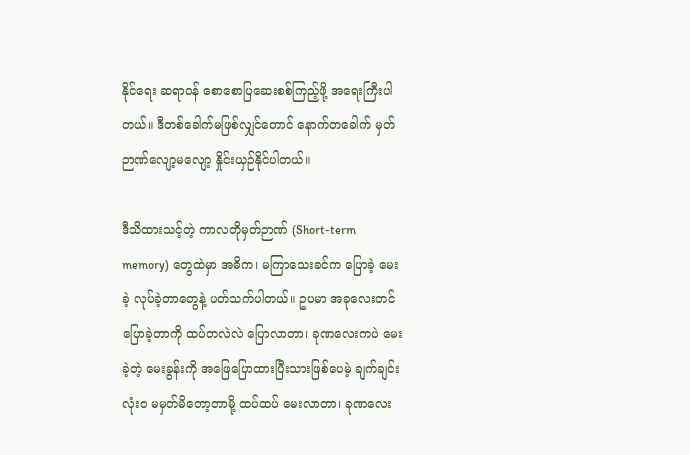နိုင်ရေး ဆရာဝန် စောစောပြဆေးစစ်ကြည့်ဖို့ အရေးကြီးပါတယ်။ ဒီတစ်ခေါက်မဖြစ်လျှင်တောင် နောက်တခေါက် မှတ်ဉာဏ်လျော့မလျော့ နှိုင်းယှဉ်နိုင်ပါတယ်။

ဒီသိထားသင့်တဲ့ ကာလတိုမှတ်ဉာဏ် (Short-term memory) တွေထဲမှာ အဓိက၊ မကြာသေးခင်က ပြောခဲ့ မေးခဲ့ လုပ်ခဲ့တာတွေနဲ့ ပတ်သက်ပါတယ်။ ဥပမာ အခုလေးတင် ပြောခဲ့တာကို ထပ်တလဲလဲ ပြောလာတာ၊ ခုဏလေးကပဲ မေးခဲ့တဲ့ မေးခွန်းကို အဖြေပြောထားပြီးသားဖြစ်ပေမဲ့ ချက်ချင်း လုံးဝ မမှတ်မိတော့တာမို့ ထပ်ထပ် မေးလာတာ၊ ခုဏလေး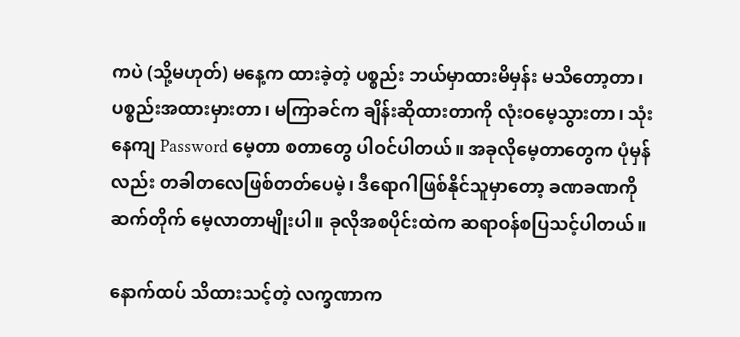ကပဲ (သို့မဟုတ်) မနေ့က ထားခဲ့တဲ့ ပစ္စည်း ဘယ်မှာထားမိမှန်း မသိတော့တာ၊ ပစ္စည်းအထားမှားတာ၊ မကြာခင်က ချိန်းဆိုထားတာကို လုံးဝမေ့သွားတာ၊ သုံးနေကျ Password မေ့တာ စတာတွေ ပါဝင်ပါတယ်။ အခုလိုမေ့တာတွေက ပုံမှန်လည်း တခါတလေဖြစ်တတ်ပေမဲ့၊ ဒီရောဂါဖြစ်နိုင်သူမှာတော့ ခဏခဏကို ဆက်တိုက် မေ့လာတာမျိုးပါ။ ခုလိုအစပိုင်းထဲက ဆရာဝန်စပြသင့်ပါတယ်။

နောက်ထပ် သိထားသင့်တဲ့ လက္ခဏာက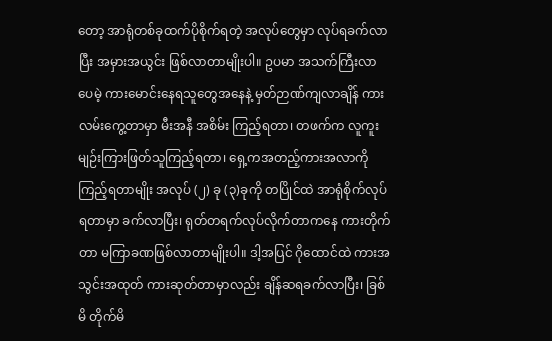တော့ အာရုံတစ်ခုထက်ပိုစိုက်ရတဲ့ အလုပ်တွေမှာ လုပ်ရခက်လာပြီး အမှားအယွင်း ဖြစ်လာတာမျိုးပါ။ ဥပမာ အသက်ကြီးလာပေမဲ့ ကားမောင်းနေရသူတွေအနေနဲ့ မှတ်ဉာဏ်ကျလာချိန် ကားလမ်းကွေ့တာမှာ မီးအနီ အစိမ်း ကြည့်ရတာ၊ တဖက်က လူကူးမျဉ်းကြားဖြတ်သူကြည့်ရတာ၊ ရှေ့ကအတည့်ကားအလာကို ကြည့်ရတာမျိုး အလုပ် (၂) ခု (၃)ခုကို တပြိုင်ထဲ အာရုံစိုက်လုပ်ရတာမှာ ခက်လာပြီး၊ ရုတ်တရက်လုပ်လိုက်တာကနေ ကားတိုက်တာ မကြာခဏဖြစ်လာတာမျိုးပါ။ ဒါ့အပြင် ဂိုထောင်ထဲ ကားအသွင်းအထုတ် ကားဆုတ်တာမှာလည်း ချိန်ဆရခက်လာပြီး၊ ခြစ်မိ တိုက်မိ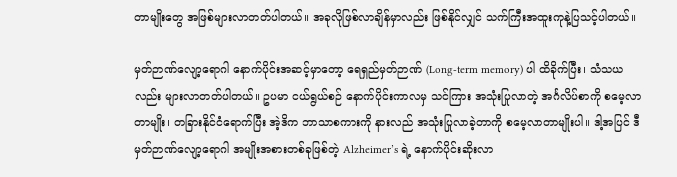တာမျိုးတွေ အဖြစ်များလာတတ်ပါတယ်။ အခုလိုဖြစ်လာချိန်မှာလည်း ဖြစ်နိုင်လျှင် သက်ကြီးအထူးကုနဲ့ပြသင့်ပါတယ်။

မှတ်ဉာဏ်လျော့ရောဂါ နောက်ပိုင်းအဆင့်မှာတော့ ရေရှည်မှတ်ဉာဏ် (Long-term memory) ပါ ထိခိုက်ပြီး၊ သံသယလည်း များလာတတ်ပါတယ်။ ဥပမာ ငယ်ရွယ်စဉ် နောက်ပိုင်းကာလမှ သင်ကြား အသုံးပြုလာတဲ့ အင်္ဂလိပ်စာကို စမေ့လာတာမျိုး၊ တခြားနိုင်ငံရောက်ပြီး အဲ့ဒိက ဘာသာစကားကို နားလည် အသုံးပြုလာခဲ့တာကို စမေ့လာတာမျိုးပါ။ ဒါ့အပြင် ဒီ မှတ်ဉာဏ်လျော့ရောဂါ အမျိုးအစားတစ်ခုဖြစ်တဲ့ Alzheimer’s ရဲ့ နောက်ပိုင်းဆိုးလာ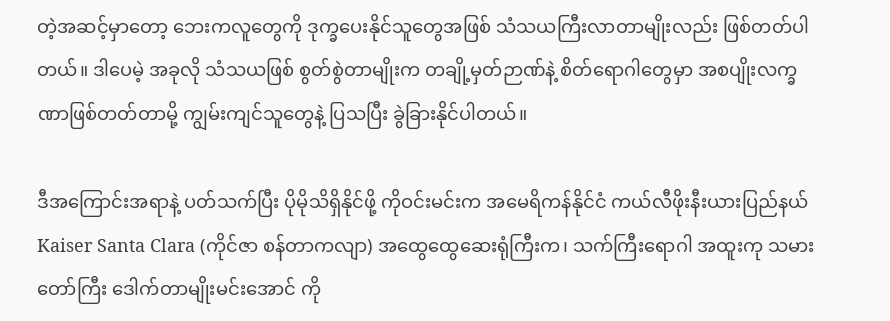တဲ့အဆင့်မှာတော့ ဘေးကလူတွေကို ဒုက္ခပေးနိုင်သူတွေအဖြစ် သံသယကြီးလာတာမျိုးလည်း ဖြစ်တတ်ပါတယ်။ ဒါပေမဲ့ အခုလို သံသယဖြစ် စွတ်စွဲတာမျိုးက တချို့မှတ်ဉာဏ်နဲ့ စိတ်ရောဂါတွေမှာ အစပျိုးလက္ခဏာဖြစ်တတ်တာမို့ ကျွမ်းကျင်သူတွေနဲ့ ပြသပြီး ခွဲခြားနိုင်ပါတယ်။

ဒီအကြောင်းအရာနဲ့ ပတ်သက်ပြီး ပိုမိုသိရှိနိုင်ဖို့ ကိုဝင်းမင်းက အမေရိကန်နိုင်ငံ ကယ်လီဖိုးနီးယားပြည်နယ် Kaiser Santa Clara (ကိုင်ဇာ စန်တာကလျာ) အထွေထွေဆေးရုံကြီးက၊ သက်ကြီးရောဂါ အထူးကု သမားတော်ကြီး ဒေါက်တာမျိုးမင်းအောင် ကို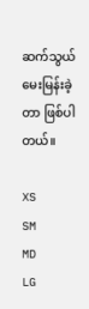ဆက်သွယ်မေးမြန်းခဲ့တာ ဖြစ်ပါတယ်။

XS
SM
MD
LG